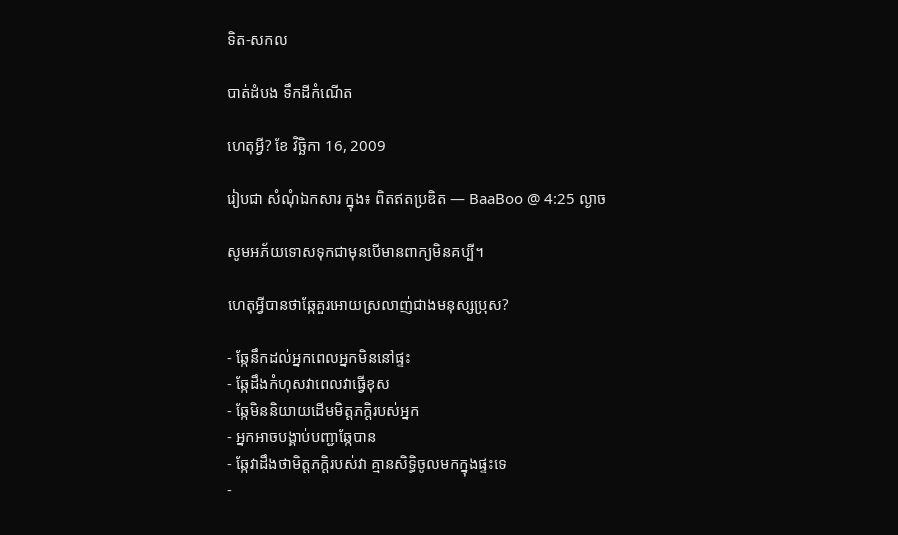ទិត-សកល

បាត់ដំបង ទឹកដីកំណើត

ហេតុអ្វី? ខែ វិច្ឆិកា 16, 2009

រៀបជា សំណុំឯកសារ ក្នុង៖ ពិតឥតប្រឌិត — BaaBoo @ 4:25 ល្ងាច

សូមអភ័យទោសទុកជាមុនបើមានពាក្យមិនគប្បី។

ហេតុអ្វីបានថាឆ្កែគួរអោយស្រលាញ់ជាងមនុស្សប្រុស?

- ឆ្កែនឹកដល់អ្នកពេលអ្នកមិននៅផ្ទះ
- ឆ្កែដឹងកំហុសវាពេលវាធ្វើខុស
- ឆ្កែមិននិយាយដើមមិត្តភក្តិរបស់អ្នក
- អ្នកអាចបង្គាប់បញ្ជាឆ្កែបាន
- ឆ្កែវាដឹងថាមិត្តភក្តិរបស់វា គ្មានសិទ្ធិចូលមកក្នុងផ្ទះទេ
-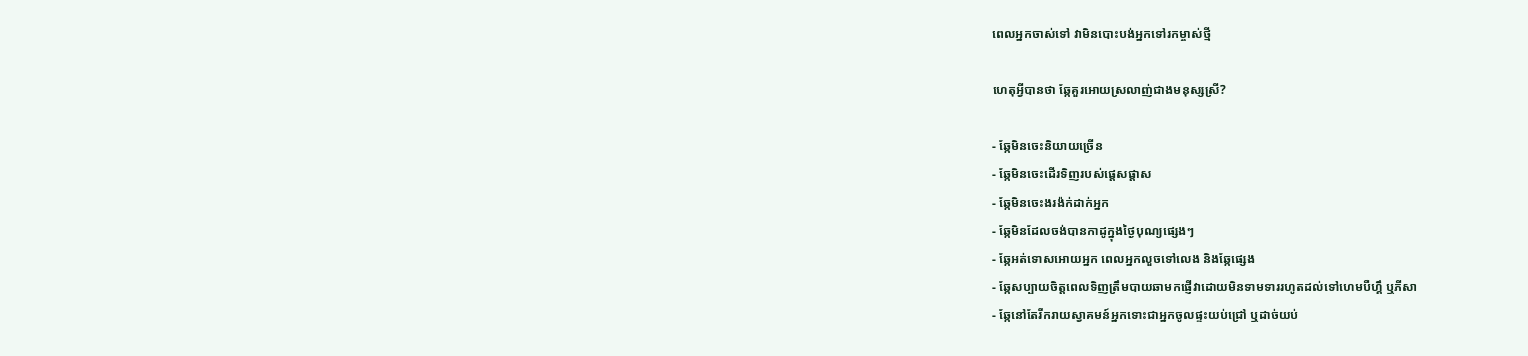ពេលអ្នកចាស់ទៅ វាមិនបោះបង់អ្នកទៅរកម្ចាស់ថ្មី

ហេតុអ្វីបានថា ឆ្កែគួរអោយស្រលាញ់ជាងមនុស្សស្រី?

- ឆ្កែមិនចេះនិយាយច្រើន
- ឆ្កែមិនចេះដើរទិញរបស់ផ្តេសផ្តាស
- ឆ្កែមិនចេះងរង៉ក់ដាក់អ្នក
- ឆ្កែមិនដែលចង់បានកាដូក្នុងថ្ងៃបុណ្យផ្សេងៗ
- ឆ្កែអត់ទោសអោយអ្នក ពេលអ្នកលួចទៅលេង និងឆ្កែផ្សេង
- ឆ្កែសប្បាយចិត្តពេលទិញត្រឹមបាយឆាមកផ្ញើវាដោយមិនទាមទាររហូតដល់ទៅហេមបឺហ្គឹ ឬភីសា
- ឆ្កែនៅតែរីករាយស្វាគមន៍អ្នកទោះជាអ្នកចូលផ្ទះយប់ជ្រៅ ឬដាច់យប់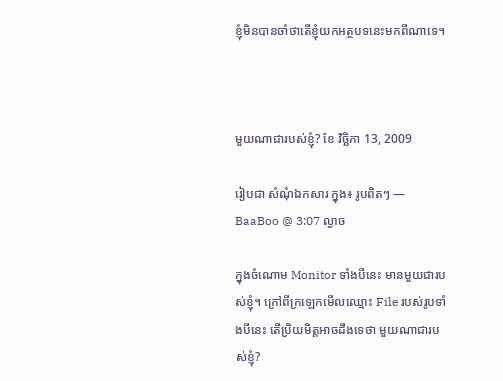ខ្ញុំមិនបានចាំថាតើខ្ញុំយកអត្ថបទនេះមកពីណាទេ។



មួយណាជារបស់ខ្ញុំ? ខែ វិច្ឆិកា 13, 2009

រៀបជា សំណុំឯកសារ ក្នុង៖ រូបពិតៗ — BaaBoo @ 3:07 ល្ងាច

ក្នុងចំណោម Monitor ទាំងបីនេះ មានមួយជារបស់ខ្ញុំ។ ក្រៅពីក្រឡេកមើលឈ្មោះ File របស់រូបទាំងបីនេះ តើប្រិយមិត្តអាចដឹងទេថា មួយណាជារបស់ខ្ញុំ?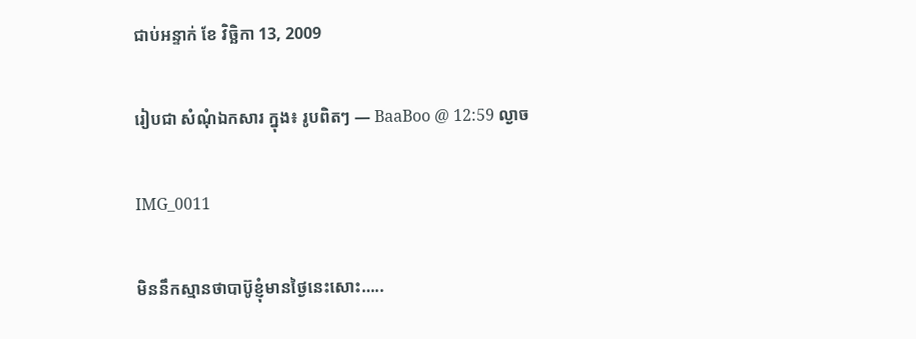ជាប់អន្ទាក់ ខែ វិច្ឆិកា 13, 2009

រៀបជា សំណុំឯកសារ ក្នុង៖ រូបពិតៗ — BaaBoo @ 12:59 ល្ងាច

IMG_0011

មិននឹកស្មានថាបាប៊ូខ្ញុំមានថ្ងៃនេះសោះ…..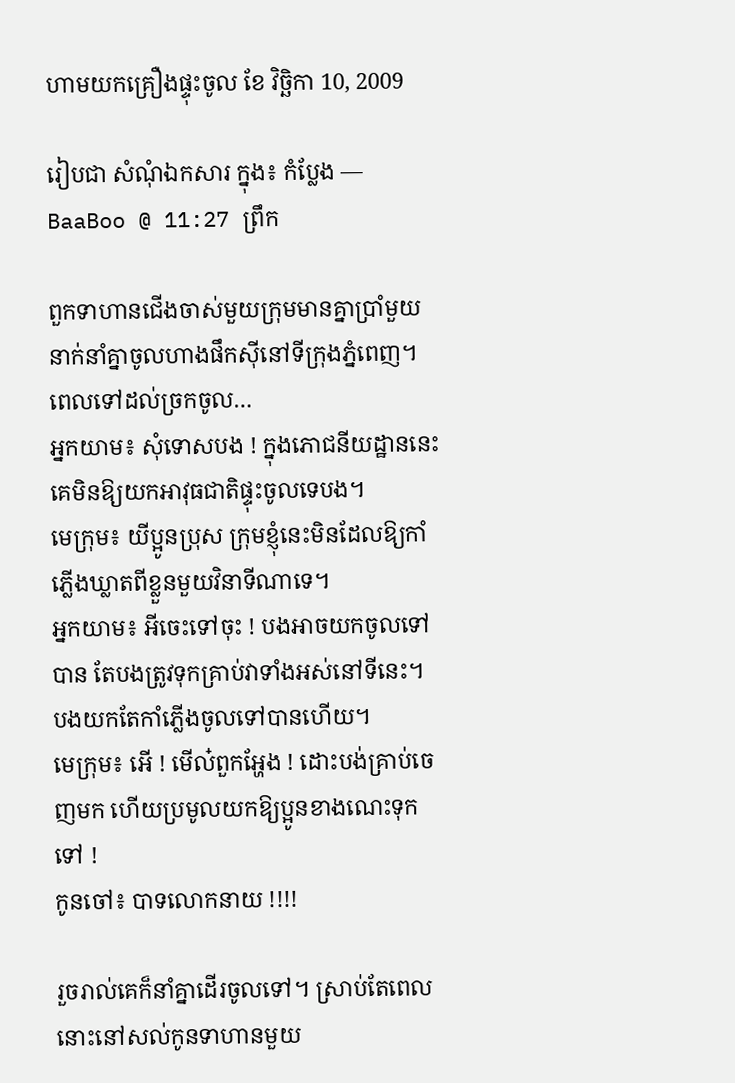ហាមយកគ្រឿងផ្ទុះចូល ខែ វិច្ឆិកា 10, 2009

រៀបជា សំណុំឯកសារ ក្នុង៖ កំប្លែង — BaaBoo @ 11:27 ព្រឹក

ពួកទាហានជើងចាស់មួយក្រុមមានគ្នាប្រាំមួយនាក់នាំគ្នាចូលហាងផឹកស៊ីនៅទីក្រុងភ្នំពេញ។ ពេលទៅដល់ច្រកចូល…
អ្នកយាម៖ សុំទោសបង ! ក្នុងភោជនីយដ្ឋាននេះគេមិនឱ្យយកអាវុធជាតិផ្ទុះចូលទេបង។
មេក្រុម៖ យីប្អូនប្រុស ក្រុមខ្ញុំនេះមិនដែលឱ្យកាំភ្លើងឃ្លាតពីខ្លួនមួយវិនាទីណាទេ។
អ្នកយាម៖ អីចេះទៅចុះ ! បងអាចយកចូលទៅបាន តែបងត្រូវទុកគ្រាប់វាទាំងអស់នៅទីនេះ។ បងយកតែកាំភ្លើងចូលទៅបានហើយ។
មេក្រុម៖ អើ ! មើល៎ពួកអ្ហែង ! ដោះបង់គ្រាប់ចេញមក ហើយប្រមូលយកឱ្យប្អូនខាងណេះទុកទៅ !
កូនចៅ៖ បាទលោកនាយ !!!!

រួចរាល់គេក៏នាំគ្នាដើរចូលទៅ។ ស្រាប់តែពេលនោះនៅសល់កូនទាហានមួយ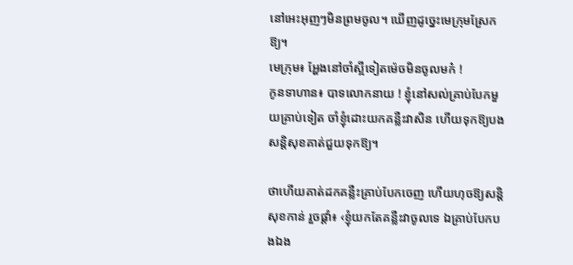នៅអេះអុញៗមិនព្រមចូល។ ឃើញដូច្នេះមេក្រុមស្រែកឱ្យ។
មេក្រុម៖ អ្ហែងនៅចាំស្អីទៀតម៉េចមិនចូលមក៎ !
កូនទាហាន៖ បាទលោកនាយ ! ខ្ញុំនៅសល់គ្រាប់បែកមួយគ្រាប់ទៀត ចាំខ្ញុំដោះយកគន្លឺះវាសិន ហើយទុកឱ្យបងសន្តិសុខគាត់ជួយទុកឱ្យ។

ថាហើយគាត់ដកគន្លឺះគ្រាប់បែកចេញ ហើយហុចឱ្យសន្តិសុខកាន់ រួចផ្ដាំ៖ ‹ខ្ញុំយកតែគន្លឺះវាចូលទេ ឯគ្រាប់បែកបងឯង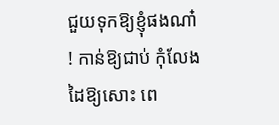ជួយទុកឱ្យខ្ញុំផងណា៎ ! កាន់ឱ្យជាប់ កុំលែងដៃឱ្យសោះ ពេ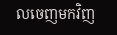លចេញមកវិញ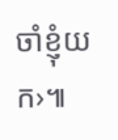ចាំខ្ញុំយក›៕